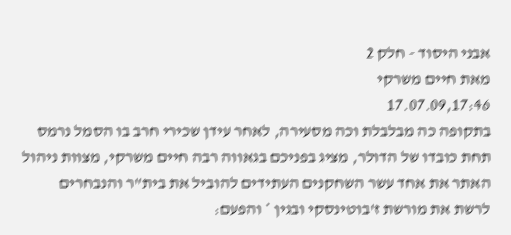אבני היסוד - חלק 2
מאת חיים משרקי
17.07.09,17:46
בתקופה כה מבלבלת וכה מסעירה, לאחר עידן שכירי חרב בו הסמל נרמס תחת כובדו של הדולר, מציג בפניכם בגאווה רבה חיים משרקי, מצוות ניהול האתר את אחד עשר השחקנים העתידים להוביל את בית"ר והנבחרים לרשת את מורשת ז'בוטינסקי ובגין * והפעם: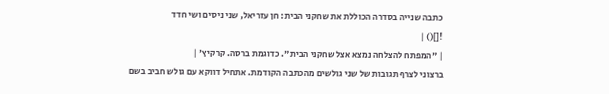כתבה שנייה בסדרה הכוללת את שחקני הבית: חן עזריאל, שני ניסים ושי חדד
![]() |
| "המפתח להצלחה נמצא אצל שחקני הבית". כדוגמת ברסה. קרקיץ' |
ברצוני לצרף תגובות של שני גולשים מהכתבה הקודמת. אתחיל דווקא עם גולש חביב בשם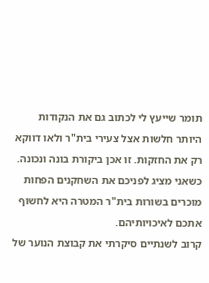תומר שייעץ לי לכתוב גם את הנקודות היותר חלשות אצל צעירי בית"ר ולאו דווקא רק את החזקות. זו אכן ביקורת בונה ונכונה. כשאני מציג לפניכם את השחקנים הפחות מוכרים בשורות בית"ר המטרה היא לחשוף אתכם לאיכויותיהם.
קרוב לשנתיים סיקרתי את קבוצת הנוער של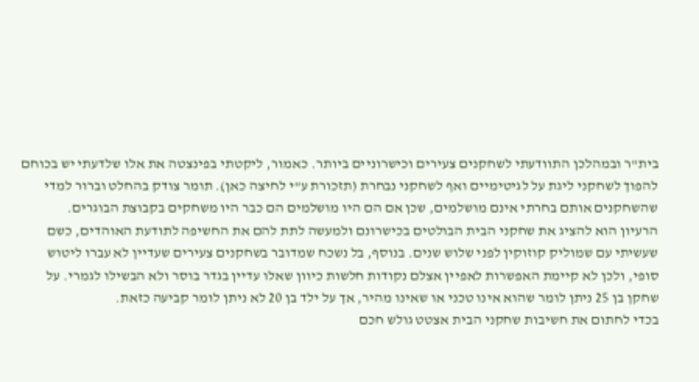בית"ר ובמהלכן התוודעתי לשחקנים צעירים וכישרוניים ביותר. כאמור, ליקטתי בפינצטה את אלו שלדעתי יש בכוחם להפוך לשחקני ליגת על לגיטימיים ואף לשחקני נבחרת (תזכורת ע"י לחיצה כאן). תומר צודק בהחלט וברור למדי שהשחקנים אותם בחרתי אינם מושלמים, שכן אם הם היו מושלמים הם כבר היו משחקים בקבוצת הבוגרים.
הרעיון הוא להציג את שחקני הבית הבולטים בכישרונם ולמעשה לתת להם את החשיפה לתודעת האוהדים, כשם שעשיתי עם שמוליק קוזוקין לפני שלוש שנים. בנוסף, בל נשכח שמדובר בשחקנים צעירים שעדיין לא עברו ליטוש סופי, ולכן לא קיימת האפשרות לאפיין אצלם נקודות חלשות כיוון שאלו עדיין בגדר בוסר ולא הבשילו לגמרי. על שחקן בן 25 ניתן לומר שהוא אינו טכני או שאינו מהיר, אך על ילד בן 20 לא ניתן לומר קביעה כזאת.
בכדי לחתום את חשיבות שחקני הבית אצטט גולש חכם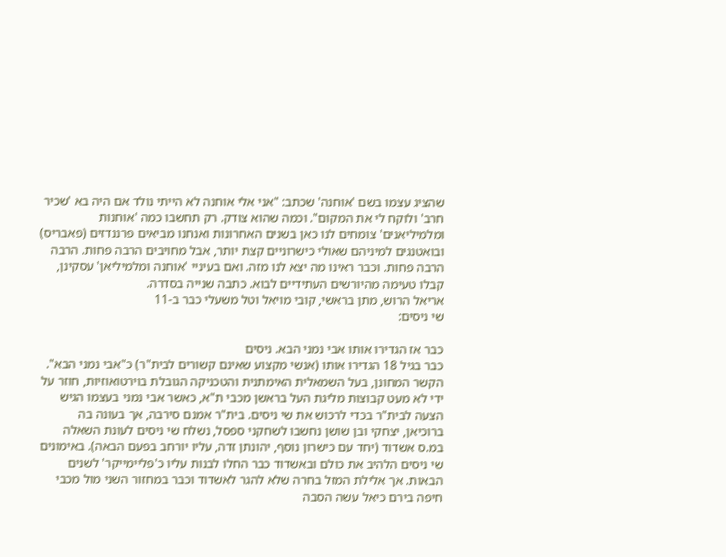שהציג עצמו בשם 'אוחנה' שכתב: "אני אלי אוחנה לא הייתי נולד אם היה בא 'שכיר חרב' ולוקח לי את המקום". וכמה שהוא צודק. רק תחשבו כמה 'אוחנות ומלמיליאנים' צומחים לנו כאן בשנים האחרונות ואנחנו מביאים פרננדזים (פאבריס) ובואטנגים למיניהם שאולי כישרוניים קצת יותר, אבל מחויבים הרבה פחות. הרבה הרבה פחות. וכבר ראינו מה יצא לנו מזה. ואם בעיניי 'אוחנה ומלמיליאן' עסקינן, קבלו טעימה מהיורשים העתידיים לבוא. כתבה שנייה בסדרה.
אריאל הרוש, מתן בראשי, קובי מויאל וטל משעלי כבר ב-11
שי ניסים:

כבר אז הגדירו אותו אבי נמני הבא. ניסים
כבר בגיל 18 הגדירו אותו (אנשי מקצוע שאינם קשורים לבית"ר) כ"אבי נמני הבא". הקשר המחונן, בעל השמאלית האימתנית והטכניקה הגובלת בוירטואוזיות, חוזר על ידי לא מעט קבוצות מליגת העל בראשן מכבי ת"א, כאשר אבי נמני בעצמו הגיש הצעה לבית"ר בכדי לרכוש את שי ניסים. בית"ר אמנם סירבה, אך בעונה בה ברוכיאן, יצחקי ובן שושן נחשבו לשחקני ספסל, נשלח שי ניסים לעונת השאלה במ.ס אשדוד (יחד עם כישרון נוסף, יהונתן זדה, עליו יורחב בפעם הבאה). באימונים שי ניסים הלהיב את כולם ובאשדוד כבר החלו לבנות עליו כ'פליימייקר' לשנים הבאות. אך אלילת המזל בחרה שלא להגר לאשדוד וכבר במחזור השני מול מכבי חיפה בירם כיאל עשה הסבה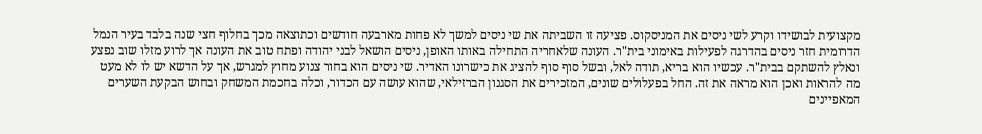מקצועית לבושידו וקרע לשי ניסים את המניסקוס. פציעה זו השביתה את שי ניסים למשך לא פחות מארבעה חודשים וכתוצאה מכך בחלוף חצי שנה בלבד בעיר הנמל הדרומית חזר ניסים בהדרגה לפעילות באימוני בית"ר. העונה שלאחריה התחילה באותו האופן, ניסים הושאל לבני יהודה ופתח טוב את העונה אך לרוע מזלו שוב נפצע ונאלץ להשתקם בבית"ר. עכשיו הוא בריא, תודה לאל, ובשל סוף סוף להציג את כישרונו האדיר. שי ניסים הוא בחור צנוע מחוץ למגרש, אך על הדשא יש לו לא מעט מה להראות ואכן הוא מראה את זה. החל בפעלולים שונים, המזכירים את הסגנון הברזילאי, שהוא עושה עם הכדור, וכלה בחכמת המשחק ובחוש הבקעת השערים המאפיינים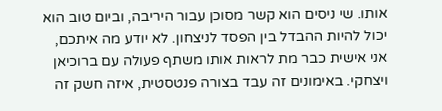אותו. שי ניסים הוא קשר מסוכן עבור היריבה, וביום טוב הוא יכול להיות ההבדל בין הפסד לניצחון. לא יודע מה איתכם, אני אישית כבר מת לראות אותו משתף פעולה עם ברוכיאן ויצחקי. באימונים זה עבד בצורה פנטסטית, איזה חשק זה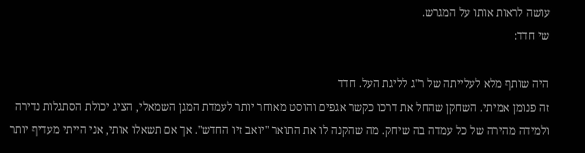עושה לראות אותו על המגרש.
שי חדד:

היה שותף מלא לעלייתה של ר"ג לליגת העל. חדד
זה פנומן אמיתי. השחקן שהחל את דרכו כקשר אגפים והוסט מאוחר יותר לעמדת המגן השמאלי, הציג יכולת הסתגלות נדירה ולמידה מהירה של כל עמדה בה שיחק. מה שהקנה לו את התואר "יואב זיו החדש". אך אם תשאלו אותי, אני הייתי מעדיף יותר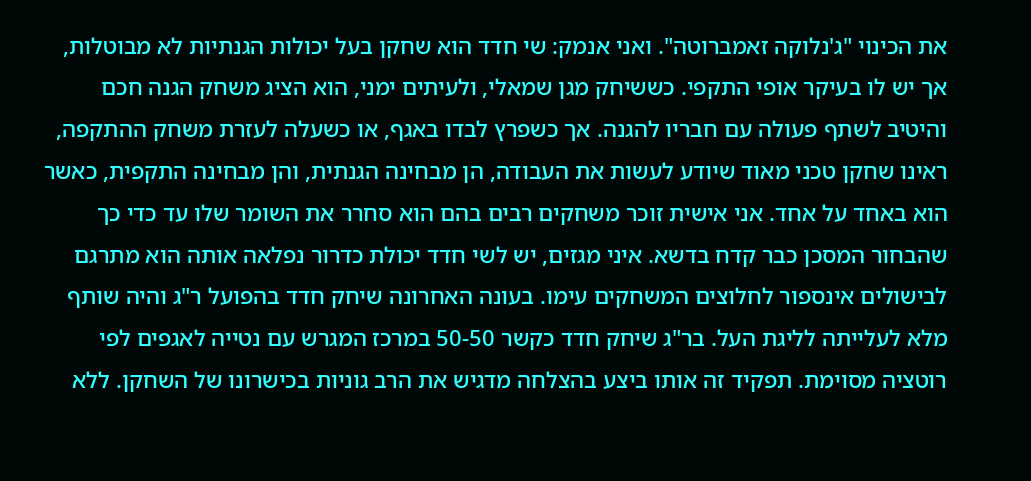את הכינוי "ג'נלוקה זאמברוטה". ואני אנמק: שי חדד הוא שחקן בעל יכולות הגנתיות לא מבוטלות, אך יש לו בעיקר אופי התקפי. כששיחק מגן שמאלי, ולעיתים ימני, הוא הציג משחק הגנה חכם והיטיב לשתף פעולה עם חבריו להגנה. אך כשפרץ לבדו באגף, או כשעלה לעזרת משחק ההתקפה, ראינו שחקן טכני מאוד שיודע לעשות את העבודה, הן מבחינה הגנתית, והן מבחינה התקפית, כאשר הוא באחד על אחד. אני אישית זוכר משחקים רבים בהם הוא סחרר את השומר שלו עד כדי כך שהבחור המסכן כבר קדח בדשא. איני מגזים, יש לשי חדד יכולת כדרור נפלאה אותה הוא מתרגם לבישולים אינספור לחלוצים המשחקים עימו. בעונה האחרונה שיחק חדד בהפועל ר"ג והיה שותף מלא לעלייתה לליגת העל. בר"ג שיחק חדד כקשר 50-50 במרכז המגרש עם נטייה לאגפים לפי רוטציה מסוימת. תפקיד זה אותו ביצע בהצלחה מדגיש את הרב גוניות בכישרונו של השחקן. ללא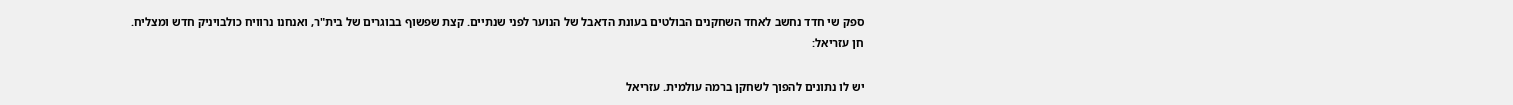ספק שי חדד נחשב לאחד השחקנים הבולטים בעונת הדאבל של הנוער לפני שנתיים. קצת שפשוף בבוגרים של בית"ר, ואנחנו נרוויח כולבויניק חדש ומצליח.
חן עזריאל:

יש לו נתונים להפוך לשחקן ברמה עולמית. עזריאל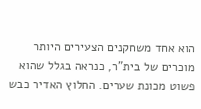הוא אחד משחקנים הצעירים היותר מוכרים של בית"ר, כנראה בגלל שהוא פשוט מכונת שערים. החלוץ האדיר כבש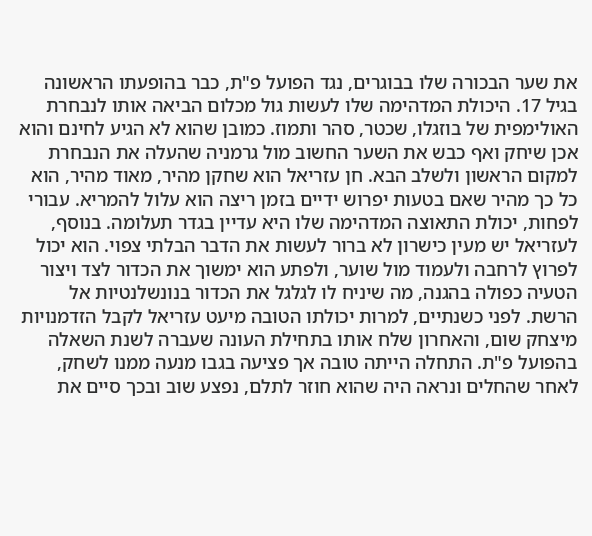את שער הבכורה שלו בבוגרים, נגד הפועל פ"ת, כבר בהופעתו הראשונה בגיל 17. היכולת המדהימה שלו לעשות גול מכלום הביאה אותו לנבחרת האולימפית של בוזגלו, שכטר, סהר ותמוז. כמובן שהוא לא הגיע לחינם והוא אכן שיחק ואף כבש את השער החשוב מול גרמניה שהעלה את הנבחרת למקום הראשון ולשלב הבא. חן עזריאל הוא שחקן מהיר, מאוד מהיר, הוא כל כך מהיר שאם בטעות יפרוש ידיים בזמן ריצה הוא עלול להמריא. עבורי לפחות, יכולת התאוצה המדהימה שלו היא עדיין בגדר תעלומה. בנוסף, לעזריאל יש מעין כישרון לא ברור לעשות את הדבר הבלתי צפוי. הוא יכול לפרוץ לרחבה ולעמוד מול שוער, ולפתע הוא ימשוך את הכדור לצד ויצור הטעיה כפולה בהגנה, מה שיניח לו לגלגל את הכדור בנונשלנטיות אל הרשת. לפני כשנתיים, למרות יכולתו הטובה מיעט עזריאל לקבל הזדמנויות מיצחק שום, והאחרון שלח אותו בתחילת העונה שעברה לשנת השאלה בהפועל פ"ת. התחלה הייתה טובה אך פציעה בגבו מנעה ממנו לשחק, לאחר שהחלים ונראה היה שהוא חוזר לתלם, נפצע שוב ובכך סיים את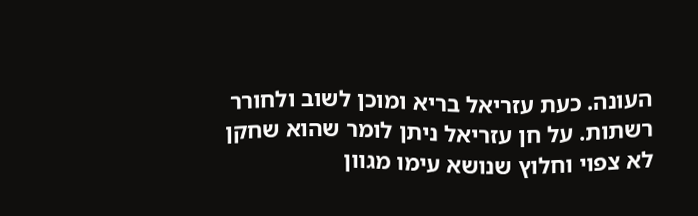העונה. כעת עזריאל בריא ומוכן לשוב ולחורר רשתות. על חן עזריאל ניתן לומר שהוא שחקן לא צפוי וחלוץ שנושא עימו מגוון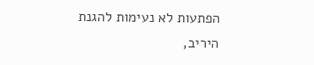הפתעות לא נעימות להגנת היריב,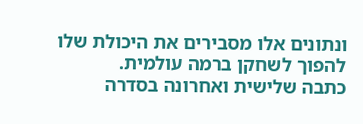ונתונים אלו מסבירים את היכולת שלו להפוך לשחקן ברמה עולמית.
כתבה שלישית ואחרונה בסדרה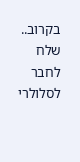בקרוב..
שלח לחבר לסלולרי